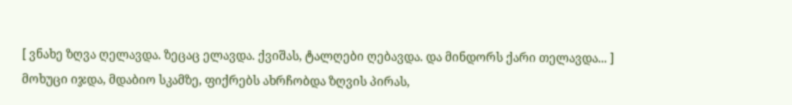[ ვნახე ზღვა ღელავდა. ზეცაც ელავდა. ქვიშას, ტალღები ღებავდა. და მინდორს ქარი თელავდა... ]
მოხუცი იჯდა, მდაბიო სკამზე, ფიქრებს ახრჩობდა ზღვის პირას,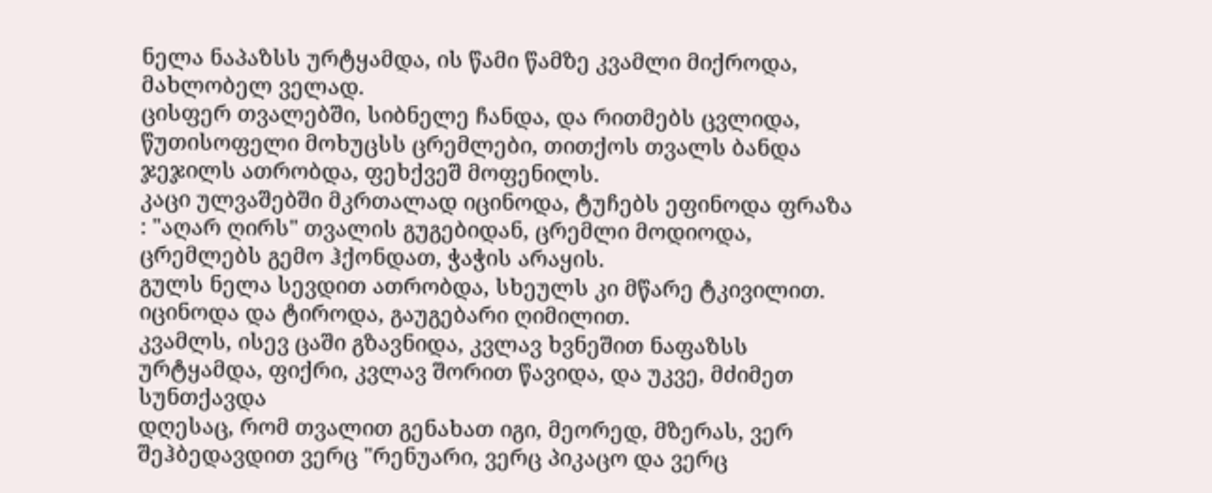ნელა ნაპაზსს ურტყამდა, ის წამი წამზე კვამლი მიქროდა, მახლობელ ველად.
ცისფერ თვალებში, სიბნელე ჩანდა, და რითმებს ცვლიდა, წუთისოფელი მოხუცსს ცრემლები, თითქოს თვალს ბანდა ჯეჯილს ათრობდა, ფეხქვეშ მოფენილს.
კაცი ულვაშებში მკრთალად იცინოდა, ტუჩებს ეფინოდა ფრაზა : "აღარ ღირს" თვალის გუგებიდან, ცრემლი მოდიოდა, ცრემლებს გემო ჰქონდათ, ჭაჭის არაყის.
გულს ნელა სევდით ათრობდა, სხეულს კი მწარე ტკივილით. იცინოდა და ტიროდა, გაუგებარი ღიმილით.
კვამლს, ისევ ცაში გზავნიდა, კვლავ ხვნეშით ნაფაზსს ურტყამდა, ფიქრი, კვლავ შორით წავიდა, და უკვე, მძიმეთ სუნთქავდა
დღესაც, რომ თვალით გენახათ იგი, მეორედ, მზერას, ვერ შეჰბედავდით ვერც "რენუარი, ვერც პიკაცო და ვერც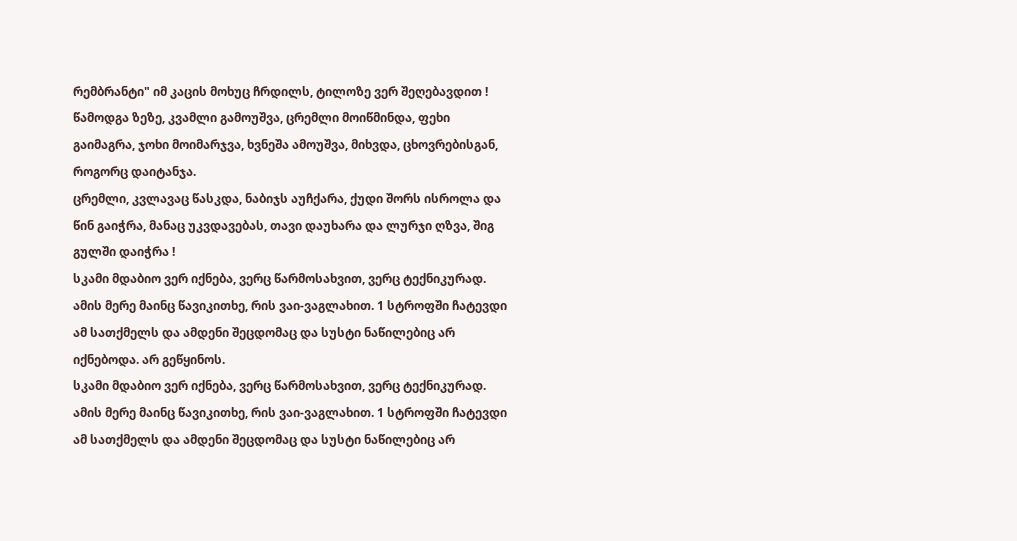რემბრანტი" იმ კაცის მოხუც ჩრდილს, ტილოზე ვერ შეღებავდით !
წამოდგა ზეზე, კვამლი გამოუშვა, ცრემლი მოიწმინდა, ფეხი გაიმაგრა, ჯოხი მოიმარჯვა, ხვნეშა ამოუშვა, მიხვდა, ცხოვრებისგან, როგორც დაიტანჯა.
ცრემლი, კვლავაც წასკდა, ნაბიჯს აუჩქარა, ქუდი შორს ისროლა და წინ გაიჭრა, მანაც უკვდავებას, თავი დაუხარა და ლურჯი ღზვა, შიგ გულში დაიჭრა !
სკამი მდაბიო ვერ იქნება, ვერც წარმოსახვით, ვერც ტექნიკურად. ამის მერე მაინც წავიკითხე, რის ვაი-ვაგლახით. 1 სტროფში ჩატევდი ამ სათქმელს და ამდენი შეცდომაც და სუსტი ნაწილებიც არ იქნებოდა. არ გეწყინოს.
სკამი მდაბიო ვერ იქნება, ვერც წარმოსახვით, ვერც ტექნიკურად. ამის მერე მაინც წავიკითხე, რის ვაი-ვაგლახით. 1 სტროფში ჩატევდი ამ სათქმელს და ამდენი შეცდომაც და სუსტი ნაწილებიც არ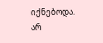იქნებოდა. არ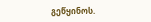გეწყინოს.